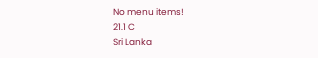No menu items!
21.1 C
Sri Lanka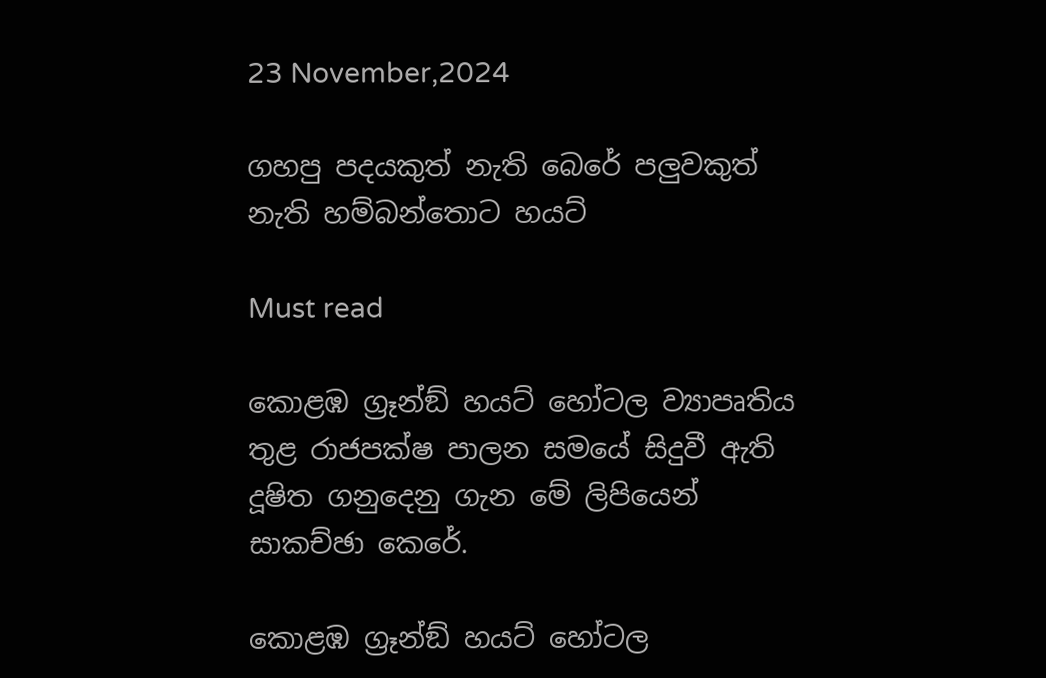23 November,2024

ගහපු පදයකුත් නැති බෙරේ පලුවකුත් නැති හම්බන්තොට හයට්

Must read

කොළඹ ග්‍රෑන්ඞ් හයට් හෝටල ව්‍යාපෘතිය තුළ රාජපක්ෂ පාලන සමයේ සිදුවී ඇති දූෂිත ගනුදෙනු ගැන මේ ලිපියෙන් සාකච්ඡා කෙරේ.

කොළඹ ග්‍රෑන්ඞ් හයට් හෝටල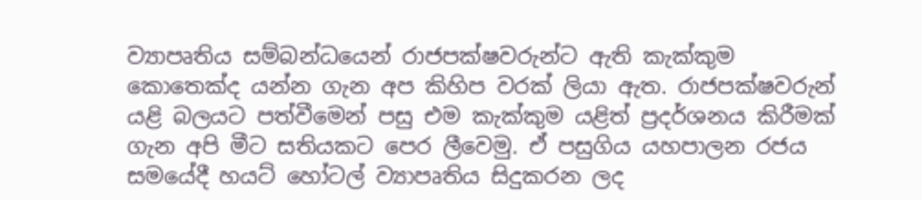ව්‍යාපෘතිය සම්බන්ධයෙන් රාජපක්ෂවරුන්ට ඇති කැක්කුම කොතෙක්ද යන්න ගැන අප කිහිප වරක් ලියා ඇත. රාජපක්ෂවරුන් යළි බලයට පත්වීමෙන් පසු එම කැක්කුම යළිත් ප්‍රදර්ශනය කිරීමක් ගැන අපි මීට සතියකට පෙර ලීවෙමු. ඒ පසුගිය යහපාලන රජය සමයේදී හයට් හෝටල් ව්‍යාපෘතිය සිදුකරන ලද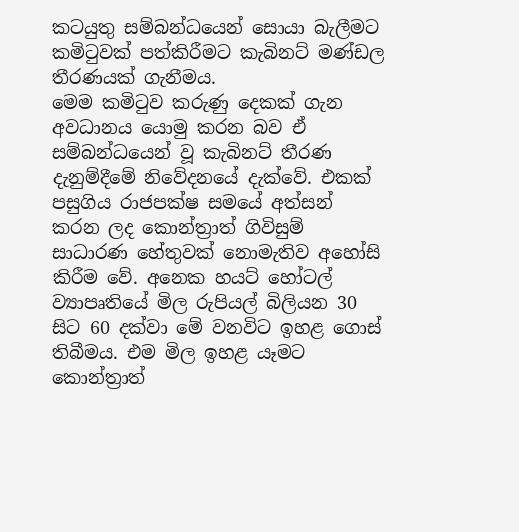කටයුතු සම්බන්ධයෙන් සොයා බැලීමට කමිටුවක් පත්කිරීමට කැබිනට් මණ්ඩල තීරණයක් ගැනීමය.
මෙම කමිටුව කරුණු දෙකක් ගැන අවධානය යොමු කරන බව ඒ සම්බන්ධයෙන් වූ කැබිනට් තීරණ දැනුම්දීමේ නිවේදනයේ දැක්වේ. එකක් පසුගිය රාජපක්ෂ සමයේ අත්සන් කරන ලද කොන්ත්‍රාත් ගිවිසුම් සාධාරණ හේතුවක් නොමැතිව අහෝසි කිරීම වේ. අනෙක හයට් හෝටල් ව්‍යාපෘතියේ මිල රුපියල් බිලියන 30 සිට 60 දක්වා මේ වනවිට ඉහළ ගොස් තිබීමය. එම මිල ඉහළ යෑමට කොන්ත්‍රාත්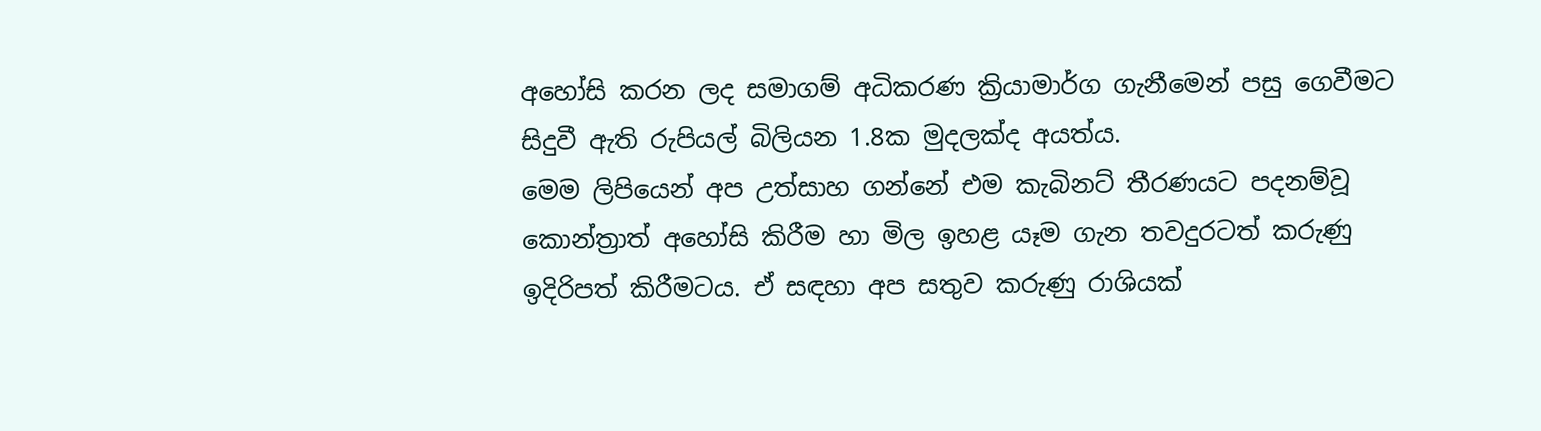අහෝසි කරන ලද සමාගම් අධිකරණ ක්‍රියාමාර්ග ගැනීමෙන් පසු ගෙවීමට සිදුවී ඇති රුපියල් බිලියන 1.8ක මුදලක්ද අයත්ය.
මෙම ලිපියෙන් අප උත්සාහ ගන්නේ එම කැබිනට් තීරණයට පදනම්වූ කොන්ත්‍රාත් අහෝසි කිරීම හා මිල ඉහළ යෑම ගැන තවදුරටත් කරුණු ඉදිරිපත් කිරීමටය. ඒ සඳහා අප සතුව කරුණු රාශියක්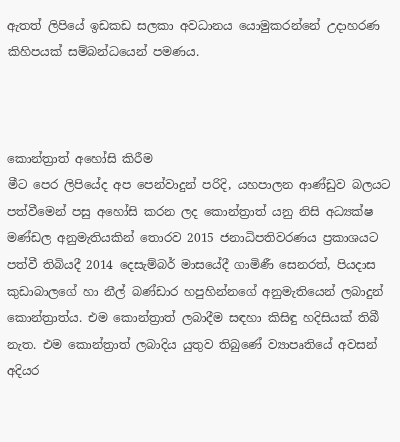ඇතත් ලිපියේ ඉඩකඩ සලකා අවධානය යොමුකරන්නේ උදාහරණ කිහිපයක් සම්බන්ධයෙන් පමණය.



කොන්ත්‍රාත් අහෝසි කිරීම
මීට පෙර ලිපියේද අප පෙන්වාදුන් පරිදි, යහපාලන ආණ්ඩුව බලයට පත්වීමෙන් පසු අහෝසි කරන ලද කොන්ත්‍රාත් යනු නිසි අධ්‍යක්ෂ මණ්ඩල අනුමැතියකින් තොරව 2015 ජනාධිපතිවරණය ප්‍රකාශයට පත්වී තිබියදී 2014 දෙසැම්බර් මාසයේදී ගාමිණී සෙනරත්, පියදාස කුඩාබාලගේ හා නීල් බණ්ඩාර හපුහින්නගේ අනුමැතියෙන් ලබාදුන් කොන්ත්‍රාත්ය. එම කොන්ත්‍රාත් ලබාදීම සඳහා කිසිඳු හදිසියක් තිබී නැත. එම කොන්ත්‍රාත් ලබාදිය යුතුව තිබුණේ ව්‍යාපෘතියේ අවසන් අදියර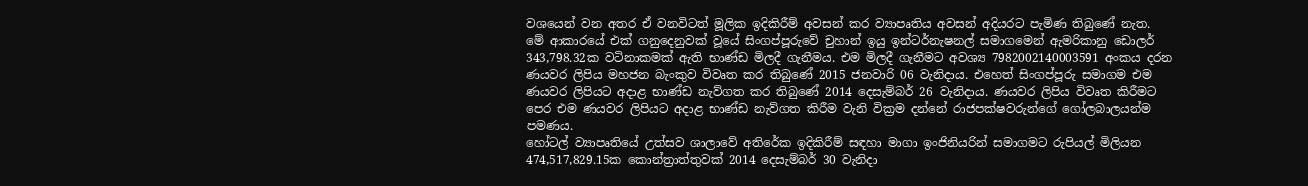වශයෙන් වන අතර ඒ වනවිටත් මූලික ඉදිකිරීම් අවසන් කර ව්‍යාපෘතිය අවසන් අදියරට පැමිණ තිබුණේ නැත.
මේ ආකාරයේ එක් ගනුදෙනුවක් වූයේ සිංගප්පූරුවේ චුහාන් ඉයු ඉන්ටර්නැෂනල් සමාගමෙන් ඇමරිකානු ඩොලර් 343,798.32ක වටිනාකමක් ඇති භාණ්ඩ මිලදී ගැනීමය. එම මිලදී ගැනීමට අවශ්‍ය 7982002140003591 අංකය දරන ණයවර ලිපිය මහජන බැංකුව විවෘත කර තිබුණේ 2015 ජනවාරි 06 වැනිදාය. එහෙත් සිංගප්පූරු සමාගම එම ණයවර ලිපියට අදාළ භාණ්ඩ නැව්ගත කර තිබුණේ 2014 දෙසැම්බර් 26 වැනිදාය. ණයවර ලිපිය විවෘත කිරීමට පෙර එම ණයවර ලිපියට අදාළ භාණ්ඩ නැව්ගත කිරීම වැනි වික්‍රම දන්නේ රාජපක්ෂවරුන්ගේ ගෝලබාලයන්ම පමණය.
හෝටල් ව්‍යාපෘතියේ උත්සව ශාලාවේ අතිරේක ඉදිකිරීම් සඳහා මාගා ඉංජිනියරින් සමාගමට රුපියල් මිලියන 474,517,829.15ක කොන්ත්‍රාත්තුවක් 2014 දෙසැම්බර් 30 වැනිදා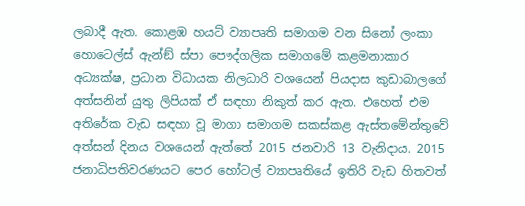ලබාදී ඇත. කොළඹ හයට් ව්‍යාපෘති සමාගම වන සිනෝ ලංකා හොටෙල්ස් ඇන්ඞ් ස්පා පෞද්ගලික සමාගමේ කළමනාකාර අධ්‍යක්ෂ, ප්‍රධාන විධායක නිලධාරි වශයෙන් පියදාස කුඩාබාලගේ අත්සනින් යුතු ලිපියක් ඒ සඳහා නිකුත් කර ඇත. එහෙත් එම අතිරේක වැඩ සඳහා වූ මාගා සමාගම සකස්කළ ඇස්තමේන්තුවේ අත්සන් දිනය වශයෙන් ඇත්තේ 2015 ජනවාරි 13 වැනිදාය. 2015 ජනාධිපතිවරණයට පෙර හෝටල් ව්‍යාපෘතියේ ඉතිරි වැඩ හිතවත්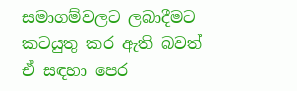සමාගම්වලට ලබාදීමට කටයුතු කර ඇති බවත් ඒ සඳහා පෙර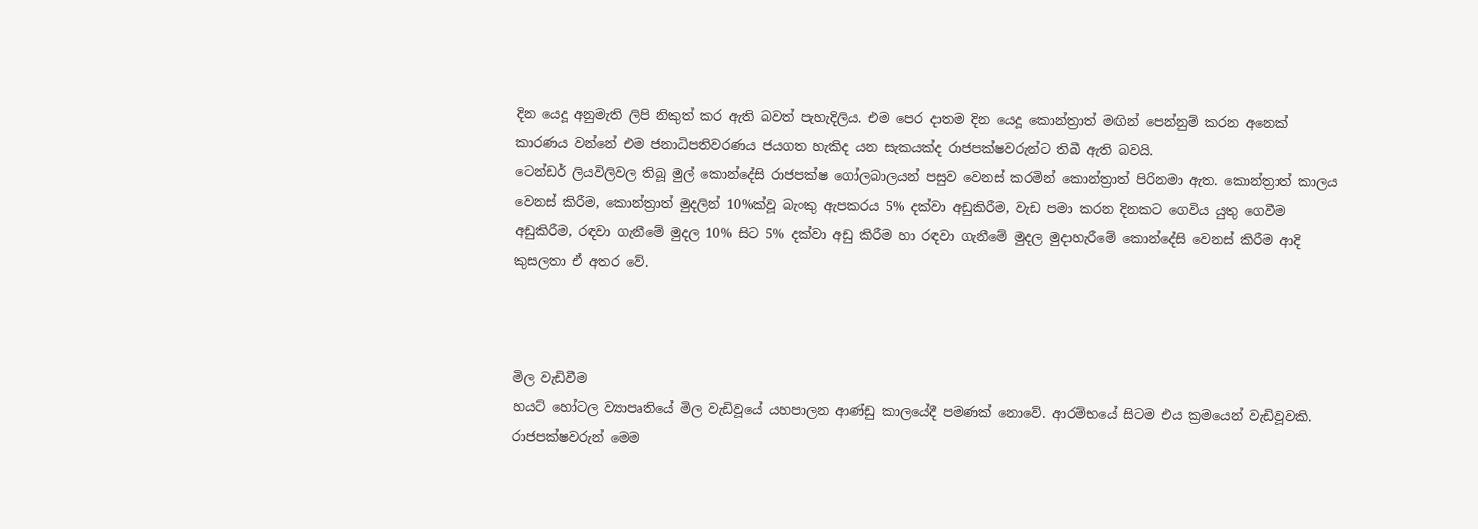දින යෙදූ අනුමැති ලිපි නිකුත් කර ඇති බවත් පැහැදිලිය. එම පෙර දාතම දින යෙදූ කොන්ත්‍රාත් මඟින් පෙන්නුම් කරන අනෙක් කාරණය වන්නේ එම ජනාධිපතිවරණය ජයගත හැකිද යන සැකයක්ද රාජපක්ෂවරුන්ට තිබී ඇති බවයි.
ටෙන්ඩර් ලියවිලිවල තිබූ මුල් කොන්දේසි රාජපක්ෂ ගෝලබාලයන් පසුව වෙනස් කරමින් කොන්ත්‍රාත් පිරිනමා ඇත. කොන්ත්‍රාත් කාලය වෙනස් කිරීම, කොන්ත්‍රාත් මුදලින් 10%ක්වූ බැංකු ඇපකරය 5% දක්වා අඩුකිරීම, වැඩ පමා කරන දිනකට ගෙවිය යුතු ගෙවීම අඩුකිරීම, රඳවා ගැනීමේ මුදල 10% සිට 5% දක්වා අඩු කිරීම හා රඳවා ගැනීමේ මුදල මුදාහැරීමේ කොන්දේසි වෙනස් කිරීම ආදි කුසලතා ඒ අතර වේ.



මිල වැඩිවීම
හයට් හෝටල ව්‍යාපෘතියේ මිල වැඩිවූයේ යහපාලන ආණ්ඩු කාලයේදී පමණක් නොවේ. ආරම්භයේ සිටම එය ක්‍රමයෙන් වැඩිවූවකි. රාජපක්ෂවරුන් මෙම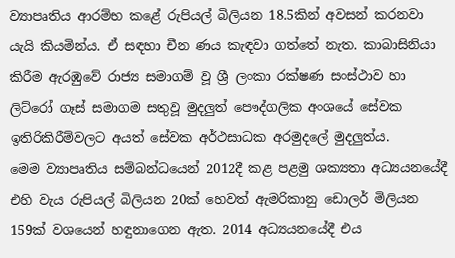ව්‍යාපෘතිය ආරම්භ කළේ රුපියල් බිලියන 18.5කින් අවසන් කරනවා යැයි කියමින්ය. ඒ සඳහා චීන ණය කැඳවා ගත්තේ නැත. කාබාසිනියා කිරීම ඇරඹුවේ රාජ්‍ය සමාගම් වූ ශ්‍රී ලංකා රක්ෂණ සංස්ථාව හා ලිට්රෝ ගෑස් සමාගම සතුවූ මුදලුත් පෞද්ගලික අංශයේ සේවක ඉතිරිකිරීම්වලට අයත් සේවක අර්ථසාධක අරමුදලේ මුදලුත්ය.
මෙම ව්‍යාපෘතිය සම්බන්ධයෙන් 2012දී කළ පළමු ශක්‍යතා අධ්‍යයනයේදී එහි වැය රුපියල් බිලියන 20ක් හෙවත් ඇමරිකානු ඩොලර් මිලියන 159ක් වශයෙන් හඳුනාගෙන ඇත. 2014 අධ්‍යයනයේදී එය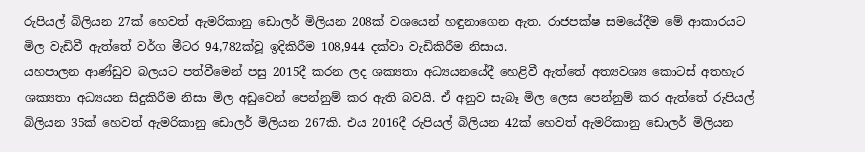රුපියල් බිලියන 27ක් හෙවත් ඇමරිකානු ඩොලර් මිලියන 208ක් වශයෙන් හඳුනාගෙන ඇත. රාජපක්ෂ සමයේදීම මේ ආකාරයට මිල වැඩිවී ඇත්තේ වර්ග මීටර 94,782ක්වූ ඉදිකිරීම 108,944 දක්වා වැඩිකිරීම නිසාය.
යහපාලන ආණ්ඩුව බලයට පත්වීමෙන් පසු 2015දී කරන ලද ශක්‍යතා අධ්‍යයනයේදී හෙළිවී ඇත්තේ අත්‍යවශ්‍ය කොටස් අතහැර ශක්‍යතා අධ්‍යයන සිදුකිරීම නිසා මිල අඩුවෙන් පෙන්නුම් කර ඇති බවයි. ඒ අනුව සැබෑ මිල ලෙස පෙන්නුම් කර ඇත්තේ රුපියල් බිලියන 35ක් හෙවත් ඇමරිකානු ඩොලර් මිලියන 267කි. එය 2016දී රුපියල් බිලියන 42ක් හෙවත් ඇමරිකානු ඩොලර් මිලියන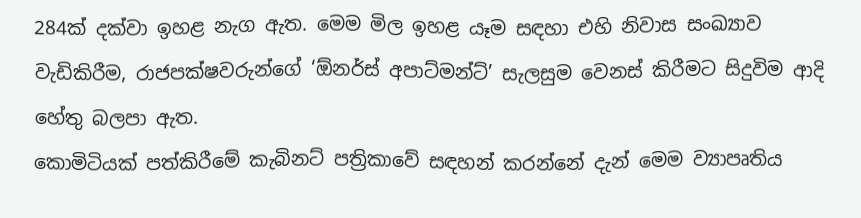284ක් දක්වා ඉහළ නැග ඇත. මෙම මිල ඉහළ යෑම සඳහා එහි නිවාස සංඛ්‍යාව වැඩිකිරීම, රාජපක්ෂවරුන්ගේ ‘ඕනර්ස් අපාට්මන්ට්’ සැලසුම වෙනස් කිරීමට සිදුවිම ආදි හේතු බලපා ඇත.
කොමිටියක් පත්කිරීමේ කැබිනට් පත්‍රිකාවේ සඳහන් කරන්නේ දැන් මෙම ව්‍යාපෘතිය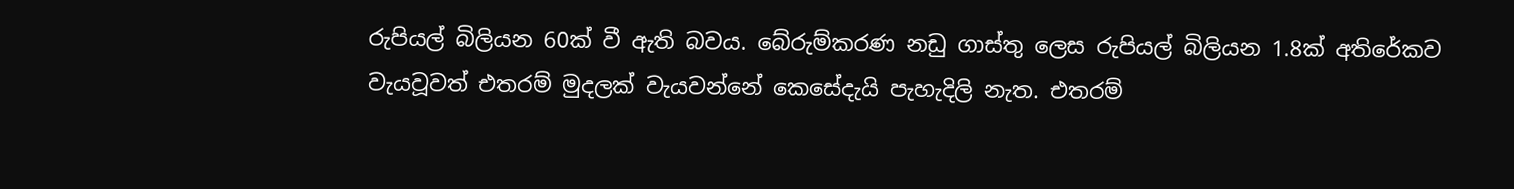රුපියල් බිලියන 60ක් වී ඇති බවය. බේරුම්කරණ නඩු ගාස්තු ලෙස රුපියල් බිලියන 1.8ක් අතිරේකව වැයවූවත් එතරම් මුදලක් වැයවන්නේ කෙසේදැයි පැහැදිලි නැත. එතරම්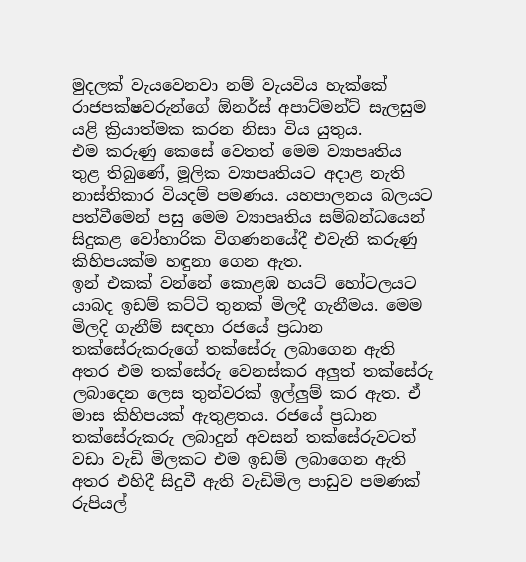මුදලක් වැයවෙනවා නම් වැයවිය හැක්කේ රාජපක්ෂවරුන්ගේ ඕනර්ස් අපාට්මන්ට් සැලසුම යළි ක්‍රියාත්මක කරන නිසා විය යුතුය.
එම කරුණු කෙසේ වෙතත් මෙම ව්‍යාපෘතිය තුළ තිබුණේ, මූලික ව්‍යාපෘතියට අදාළ නැති නාස්තිකාර වියදම් පමණය. යහපාලනය බලයට පත්වීමෙන් පසු මෙම ව්‍යාපෘතිය සම්බන්ධයෙන් සිදුකළ වෝහාරික විගණනයේදී එවැනි කරුණු කිහිපයක්ම හඳුනා ගෙන ඇත.
ඉන් එකක් වන්නේ කොළඹ හයට් හෝටලයට යාබද ඉඩම් කට්ටි තුනක් මිලදී ගැනීමය. මෙම මිලදි ගැනීම් සඳහා රජයේ ප්‍රධාන තක්සේරුකරුගේ තක්සේරු ලබාගෙන ඇති අතර එම තක්සේරු වෙනස්කර අලුත් තක්සේරු ලබාදෙන ලෙස තුන්වරක් ඉල්ලුම් කර ඇත. ඒ මාස කිහිපයක් ඇතුළතය. රජයේ ප්‍රධාන තක්සේරුකරු ලබාදුන් අවසන් තක්සේරුවටත් වඩා වැඩි මිලකට එම ඉඩම් ලබාගෙන ඇති අතර එහිදී සිදුවී ඇති වැඩිමිල පාඩුව පමණක් රුපියල්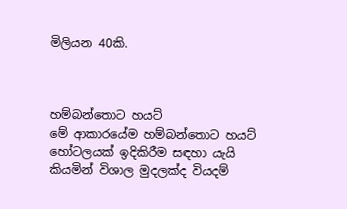මිලියන 40කි.



හම්බන්තොට හයට්
මේ ආකාරයේම හම්බන්තොට හයට් හෝටලයක් ඉදිකිරීම සඳහා යැයි කියමින් විශාල මුදලක්ද වියදම්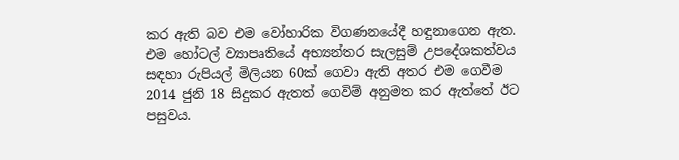කර ඇති බව එම වෝහාරික විගණනයේදී හඳුනාගෙන ඇත. එම හෝටල් ව්‍යාපෘතියේ අභ්‍යන්තර සැලසුම් උපදේශකත්වය සඳහා රුපියල් මිලියන 60ක් ගෙවා ඇති අතර එම ගෙවීම 2014 ජුනි 18 සිදුකර ඇතත් ගෙවිම් අනුමත කර ඇත්තේ ඊට පසුවය.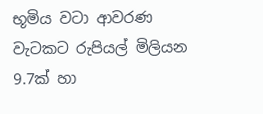භූමිය වටා ආවරණ වැටකට රුපියල් මිලියන 9.7ක් හා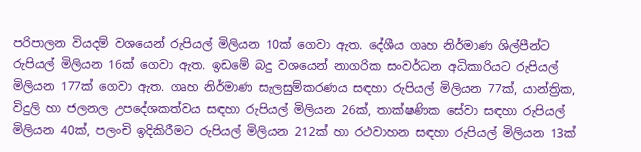පරිපාලන වියදම් වශයෙන් රුපියල් මිලියන 10ක් ගෙවා ඇත. දේශීය ගෘහ නිර්මාණ ශිල්පීන්ට රුපියල් මිලියන 16ක් ගෙවා ඇත. ඉඩමේ බදු වශයෙන් නාගරික සංවර්ධන අධිකාරියට රුපියල් මිලියන 177ක් ගෙවා ඇත. ගෘහ නිර්මාණ සැලසුම්කරණය සඳහා රුපියල් මිලියන 77ක්, යාන්ත්‍රික, විදුලි හා ජලනල උපදේශකත්වය සඳහා රුපියල් මිලියන 26ක්, තාක්ෂණික සේවා සඳහා රුපියල් මිලියන 40ක්, පලංචි ඉදිකිරීමට රුපියල් මිලියන 212ක් හා රථවාහන සඳහා රුපියල් මිලියන 13ක්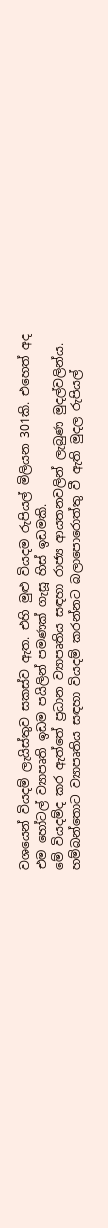වශයෙන් වියදම් ලැයිස්තුව සකස්ව ඇත. එහි මුළු වියදම රුපියල් මිලියන 301කි. එහෙත් අද එම හෝටල් ව්‍යාපෘති ඉඩම පයිලින් පමණක් ගැසූ හිස් ඉඩමකි.
මේ වියදම්ද කර ඇත්තේ ප්‍රධාන ව්‍යාපෘතිය සඳහා රාජ්‍ය ආයතනවලින් ලැබුණ මුදල්වලින්ය. හම්බන්තොට ව්‍යාපෘතිය සඳහා වියදම් කරන්නට බලාපොරොත්තු වී ඇති මුදල රුපියල්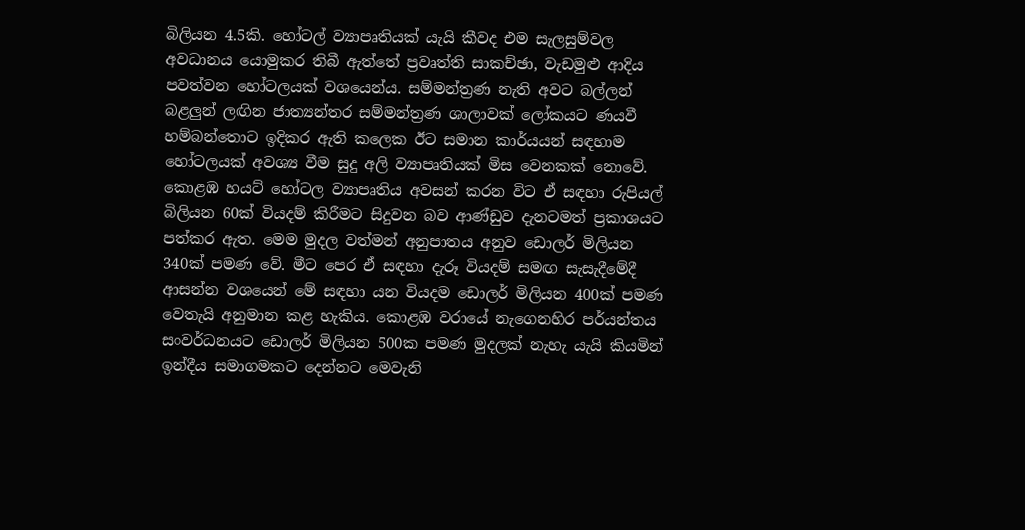බිලියන 4.5කි. හෝටල් ව්‍යාපෘතියක් යැයි කීවද එම සැලසුම්වල අවධානය යොමුකර තිබී ඇත්තේ ප්‍රවෘත්ති සාකච්ඡා, වැඩමුළු ආදිය පවත්වන හෝටලයක් වශයෙන්ය. සම්මන්ත්‍රණ නැති අවට බල්ලන් බළලුන් ලඟින ජාත්‍යන්තර සම්මන්ත්‍රණ ශාලාවක් ලෝකයට ණයවී හම්බන්තොට ඉදිකර ඇති කලෙක ඊට සමාන කාර්යයන් සඳහාම හෝටලයක් අවශ්‍ය වීම සුදු අලි ව්‍යාපෘතියක් මිස වෙනකක් නොවේ.
කොළඹ හයට් හෝටල ව්‍යාපෘතිය අවසන් කරන විට ඒ සඳහා රුපියල් බිලියන 60ක් වියදම් කිරීමට සිදුවන බව ආණ්ඩුව දැනටමත් ප්‍රකාශයට පත්කර ඇත. මෙම මුදල වත්මන් අනුපාතය අනුව ඩොලර් මිලියන 340ක් පමණ වේ. මීට පෙර ඒ සඳහා දැරූ වියදම් සමඟ සැසැදීමේදී ආසන්න වශයෙන් මේ සඳහා යන වියදම ඩොලර් මිලියන 400ක් පමණ වෙතැයි අනුමාන කළ හැකිය. කොළඹ වරායේ නැගෙනහිර පර්යන්තය සංවර්ධනයට ඩොලර් මිලියන 500ක පමණ මුදලක් නැහැ යැයි කියමින් ඉන්දීය සමාගමකට දෙන්නට මෙවැනි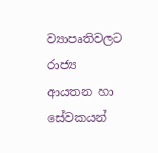ව්‍යාපෘතිවලට රාජ්‍ය ආයතන හා සේවකයන්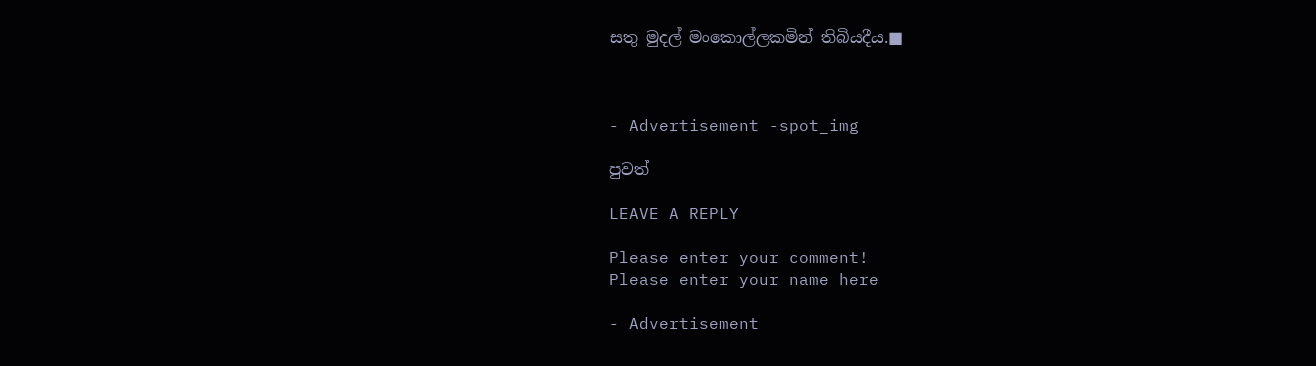සතු මුදල් මංකොල්ලකමින් තිබියදීය.■



- Advertisement -spot_img

පුවත්

LEAVE A REPLY

Please enter your comment!
Please enter your name here

- Advertisement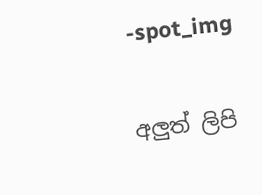-spot_img

අලුත් ලිපි